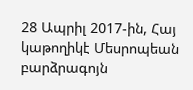28 Ապրիլ 2017-ին, Հայ կաթողիկէ Մեսրոպեան բարձրագոյն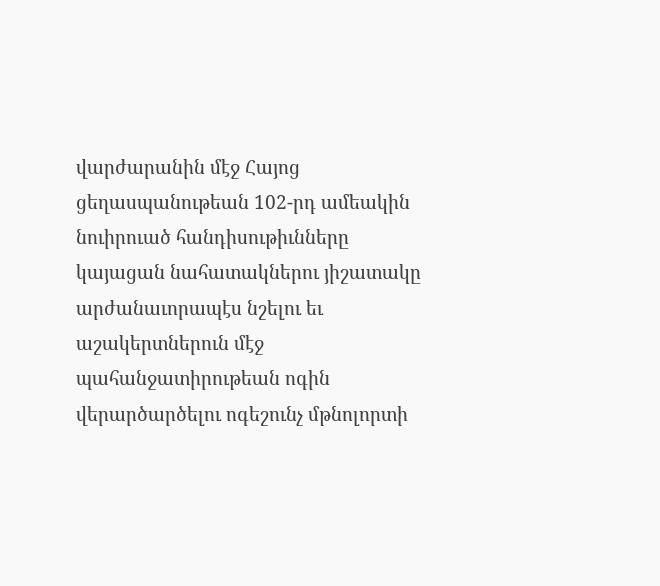վարժարանին մէջ Հայոց ցեղասպանութեան 102-րդ ամեակին նուիրուած հանդիսութիւնները կայացան նահատակներու յիշատակը արժանաւորապէս նշելու եւ աշակերտներուն մէջ պահանջատիրութեան ոգին վերարծարծելու ոգեշունչ մթնոլորտի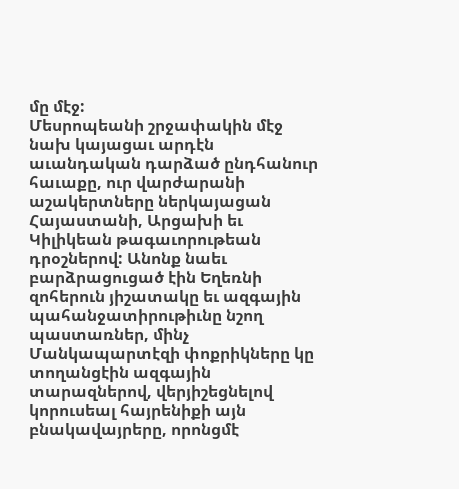մը մէջ:
Մեսրոպեանի շրջափակին մէջ նախ կայացաւ արդէն աւանդական դարձած ընդհանուր հաւաքը, ուր վարժարանի աշակերտները ներկայացան Հայաստանի, Արցախի եւ Կիլիկեան թագաւորութեան դրօշներով: Անոնք նաեւ բարձրացուցած էին Եղեռնի զոհերուն յիշատակը եւ ազգային պահանջատիրութիւնը նշող պաստառներ, մինչ Մանկապարտէզի փոքրիկները կը տողանցէին ազգային տարազներով, վերյիշեցնելով կորուսեալ հայրենիքի այն բնակավայրերը, որոնցմէ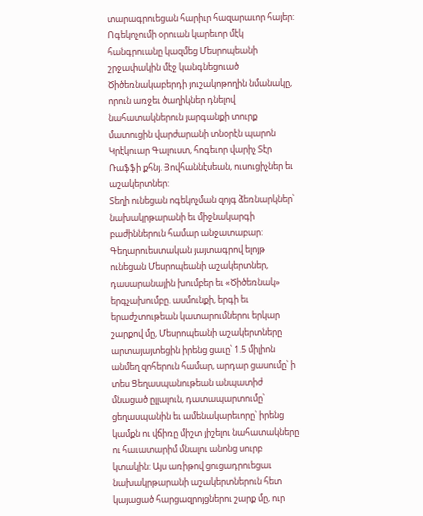տարագրուեցան հարիւր հազարաւոր հայեր:
Ոգեկոչումի օրուան կարեւոր մէկ հանգրուանը կազմեց Մեսրոպեանի շրջափակին մէջ կանգնեցուած Ծիծեռնակաբերդի յուշակոթողին նմանակը, որուն առջեւ ծաղիկներ դնելով նահատակներուն յարգանքի տուրք մատուցին վարժարանի տնօրէն պարոն Կրէկուար Գալուստ, հոգեւոր վարիչ Տէր Ռաֆֆի քհնյ. Յովհաննէսեան, ուսուցիչներ եւ աշակերտներ:
Տեղի ունեցան ոգեկոչման զոյգ ձեռնարկներ՝ նախակրթարանի եւ միջնակարգի բաժիններուն համար անջատաբար: Գեղարուեստական յայտագրով ելոյթ ունեցան Մեսրոպեանի աշակերտներ, դասարանային խումբեր եւ «Ծիծեռնակ» երգչախումբը. ասմունքի, երգի եւ երաժշտութեան կատարումներու երկար շարքով մը, Մեսրոպեանի աշակերտները արտայայտեցին իրենց ցաւը՝ 1.5 միլիոն անմեղ զոհերուն համար, արդար ցասումը՝ ի տես Ցեղասպանութեան անպատիժ մնացած ըլլալուն, դատապարտումը՝ ցեղասպանին եւ ամենակարեւորը՝ իրենց կամքն ու վճիռը միշտ յիշելու նահատակները ու հաւատարիմ մնալու անոնց սուրբ կտակին: Այս առիթով ցուցադրուեցաւ նախակրթարանի աշակերտներուն հետ կայացած հարցազրոյցներու շարք մը, ուր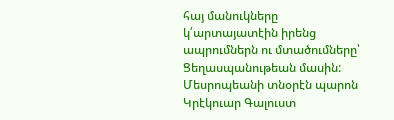հայ մանուկները կ՛արտայատէին իրենց ապրումներն ու մտածումները՝ Ցեղասպանութեան մասին:
Մեսրոպեանի տնօրէն պարոն Կրէկուար Գալուստ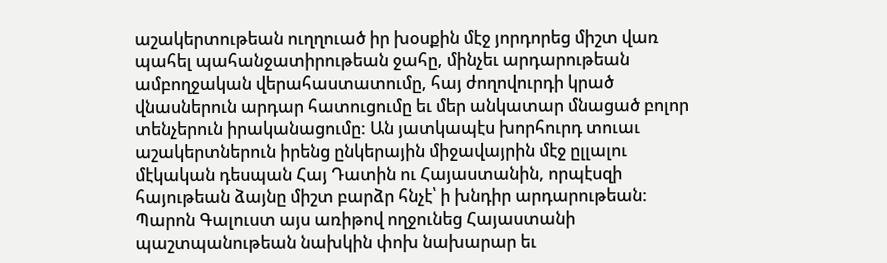աշակերտութեան ուղղուած իր խօսքին մէջ յորդորեց միշտ վառ պահել պահանջատիրութեան ջահը, մինչեւ արդարութեան ամբողջական վերահաստատումը, հայ ժողովուրդի կրած վնասներուն արդար հատուցումը եւ մեր անկատար մնացած բոլոր տենչերուն իրականացումը: Ան յատկապէս խորհուրդ տուաւ աշակերտներուն իրենց ընկերային միջավայրին մէջ ըլլալու մէկական դեսպան Հայ Դատին ու Հայաստանին, որպէսզի հայութեան ձայնը միշտ բարձր հնչէ՝ ի խնդիր արդարութեան: Պարոն Գալուստ այս առիթով ողջունեց Հայաստանի պաշտպանութեան նախկին փոխ նախարար եւ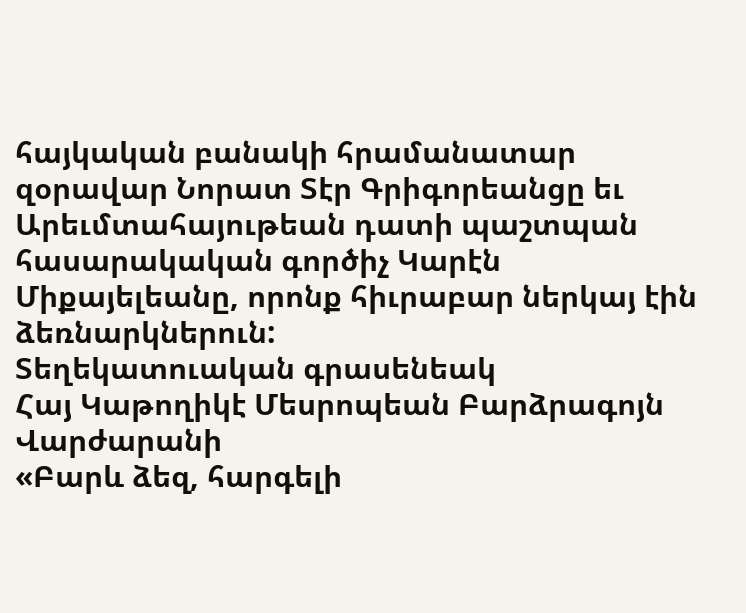հայկական բանակի հրամանատար զօրավար Նորատ Տէր Գրիգորեանցը եւ Արեւմտահայութեան դատի պաշտպան հասարակական գործիչ Կարէն Միքայելեանը, որոնք հիւրաբար ներկայ էին ձեռնարկներուն:
Տեղեկատուական գրասենեակ
Հայ Կաթողիկէ Մեսրոպեան Բարձրագոյն Վարժարանի
«Բարև ձեզ, հարգելի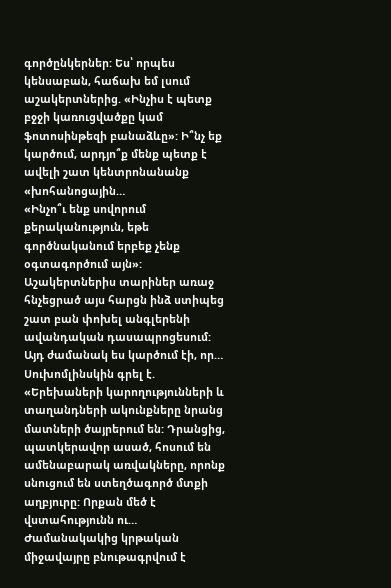գործընկերներ: Ես՝ որպես կենսաբան, հաճախ եմ լսում աշակերտներից. «Ինչիս է պետք բջջի կառուցվածքը կամ ֆոտոսինթեզի բանաձևը»: Ի՞նչ եք կարծում, արդյո՞ք մենք պետք է ավելի շատ կենտրոնանանք «խոհանոցային…
«Ինչո՞ւ ենք սովորում քերականություն, եթե գործնականում երբեք չենք օգտագործում այն»: Աշակերտներիս տարիներ առաջ հնչեցրած այս հարցն ինձ ստիպեց շատ բան փոխել անգլերենի ավանդական դասապրոցեսում: Այդ ժամանակ ես կարծում էի, որ…
Սուխոմլինսկին գրել է. «Երեխաների կարողությունների և տաղանդների ակունքները նրանց մատների ծայրերում են: Դրանցից, պատկերավոր ասած, հոսում են ամենաբարակ առվակները, որոնք սնուցում են ստեղծագործ մտքի աղբյուրը: Որքան մեծ է վստահությունն ու…
Ժամանակակից կրթական միջավայրը բնութագրվում է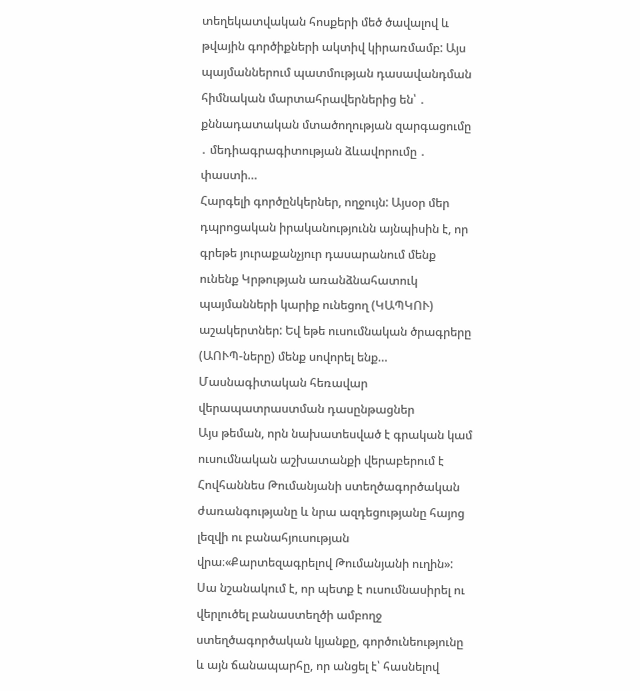տեղեկատվական հոսքերի մեծ ծավալով և թվային գործիքների ակտիվ կիրառմամբ: Այս պայմաններում պատմության դասավանդման հիմնական մարտահրավերներից են՝ ․ քննադատական մտածողության զարգացումը ․ մեդիագրագիտության ձևավորումը ․ փաստի…
Հարգելի գործընկերներ, ողջույն: Այսօր մեր դպրոցական իրականությունն այնպիսին է, որ գրեթե յուրաքանչյուր դասարանում մենք ունենք Կրթության առանձնահատուկ պայմանների կարիք ունեցող (ԿԱՊԿՈՒ) աշակերտներ: Եվ եթե ուսումնական ծրագրերը (ԱՈՒՊ-ները) մենք սովորել ենք…
Մասնագիտական հեռավար վերապատրաստման դասընթացներ
Այս թեման, որն նախատեսված է գրական կամ ուսումնական աշխատանքի վերաբերում է Հովհաննես Թումանյանի ստեղծագործական ժառանգությանը և նրա ազդեցությանը հայոց լեզվի ու բանահյուսության վրա։«Քարտեզագրելով Թումանյանի ուղին»: Սա նշանակում է, որ պետք է ուսումնասիրել ու վերլուծել բանաստեղծի ամբողջ ստեղծագործական կյանքը, գործունեությունը և այն ճանապարհը, որ անցել է՝ հասնելով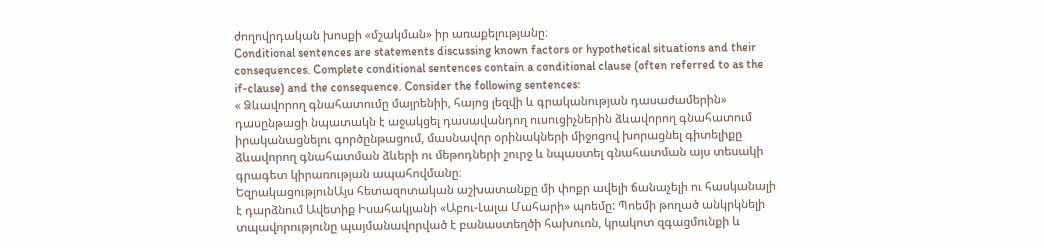ժողովրդական խոսքի «մշակման» իր առաքելությանը։
Conditional sentences are statements discussing known factors or hypothetical situations and their consequences. Complete conditional sentences contain a conditional clause (often referred to as the if-clause) and the consequence. Consider the following sentences:
« Ձևավորող գնահատումը մայրենիի, հայոց լեզվի և գրականության դասաժամերին» դասընթացի նպատակն է աջակցել դասավանդող ուսուցիչներին ձևավորող գնահատում իրականացնելու գործընթացում, մասնավոր օրինակների միջոցով խորացնել գիտելիքը ձևավորող գնահատման ձևերի ու մեթոդների շուրջ և նպաստել գնահատման այս տեսակի գրագետ կիրառության ապահովմանը։
ԵզրակացությունԱյս հետազոտական աշխատանքը մի փոքր ավելի ճանաչելի ու հասկանալի է դարձնում Ավետիք Իսահակյանի «Աբու-Լալա Մահարի» պոեմը: Պոեմի թողած անկրկնելի տպավորությունը պայմանավորված է բանաստեղծի հախուռն, կրակոտ զգացմունքի և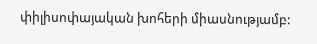փիլիսոփայական խոհերի միասնությամբ: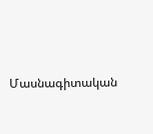Մասնագիտական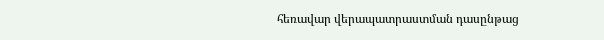հեռավար վերապատրաստման դասընթաց